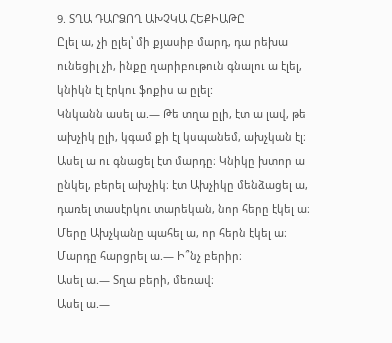9. ՏՂԱ ԴԱՐՁՈՂ ԱԽՉԿԱ ՀԵՔԻԱԹԸ
Ըլել ա, չի ըլել՝ մի քյասիբ մարդ, դա րեխա ունեցիլ չի, ինքը ղարիբութուն գնալու ա էլել, կնիկն էլ էրկու ֆոքիս ա ըլել:
Կնկանն ասել ա.— Թե տղա ըլի, էտ ա լավ, թե ախչիկ ըլի, կգամ քի էլ կսպանեմ, ախչկան էլ։
Ասել ա ու գնացել էտ մարդը։ Կնիկը խտոր ա ընկել, բերել ախչիկ։ էտ Ախչիկը մենձացել ա, դառել տասէրկու տարեկան, նոր հերը էկել ա։ Մերը Ախչկանը պահել ա, որ հերն էկել ա։
Մարդը հարցրել ա.— Ի՞նչ բերիր։
Ասել ա.— Տղա բերի, մեռավ։
Ասել ա.—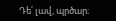Դե՛ լավ, պրծար։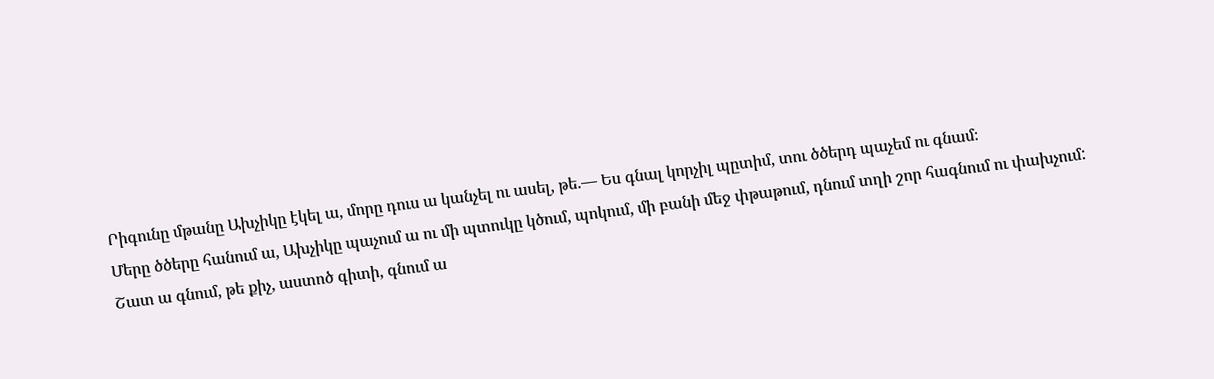Րիգունը մթանը Ախչիկը էկել ա, մորը դուս ա կանչել ու ասել, թե.— Ես գնալ կորչիլ պըտիմ, տու ծծերդ պաչեմ ու գնամ։
Մերը ծծերը հանում ա, Ախչիկը պաչում ա ու մի պտուկը կծում, պոկում, մի բանի մեջ փթաթում, դնում տղի շոր հագնում ու փախչում:
Շատ ա գնում, թե քիչ, աստոծ գիտի, գնում ա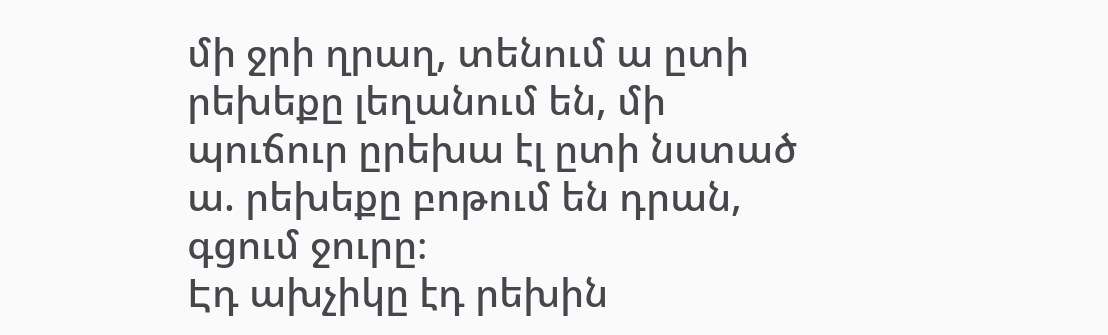մի ջրի ղրաղ, տենում ա ըտի րեխեքը լեղանում են, մի պուճուր ըրեխա էլ ըտի նստած ա. րեխեքը բոթում են դրան, գցում ջուրը։
Էդ ախչիկը էդ րեխին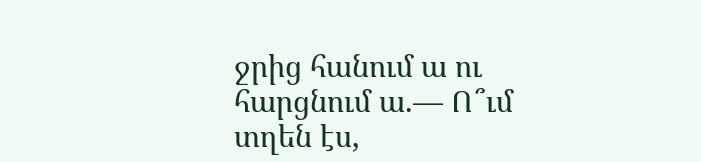ջրից հանում ա ու հարցնում ա.— Ո՞ւմ տղեն էս,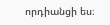որդիանցի ես։